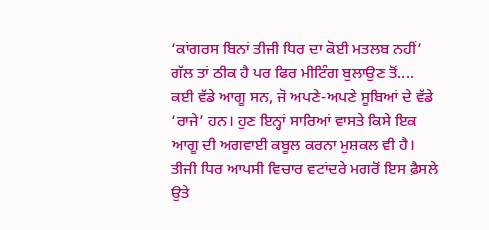‘ਕਾਂਗਰਸ ਬਿਨਾਂ ਤੀਜੀ ਧਿਰ ਦਾ ਕੋਈ ਮਤਲਬ ਨਹੀਂ’ ਗੱਲ ਤਾਂ ਠੀਕ ਹੈ ਪਰ ਫਿਰ ਮੀਟਿੰਗ ਬੁਲਾਉਣ ਤੋਂ....
ਕਈ ਵੱਡੇ ਆਗੂ ਸਨ, ਜੋ ਅਪਣੇ-ਅਪਣੇ ਸੂਬਿਆਂ ਦੇ ਵੱਡੇ ‘ਰਾਜੇ’ ਹਨ। ਹੁਣ ਇਨ੍ਹਾਂ ਸਾਰਿਆਂ ਵਾਸਤੇ ਕਿਸੇ ਇਕ ਆਗੂ ਦੀ ਅਗਵਾਈ ਕਬੂਲ ਕਰਨਾ ਮੁਸ਼ਕਲ ਵੀ ਹੈ।
ਤੀਜੀ ਧਿਰ ਆਪਸੀ ਵਿਚਾਰ ਵਟਾਂਦਰੇ ਮਗਰੋਂ ਇਸ ਫ਼ੈਸਲੇ ਉਤੇ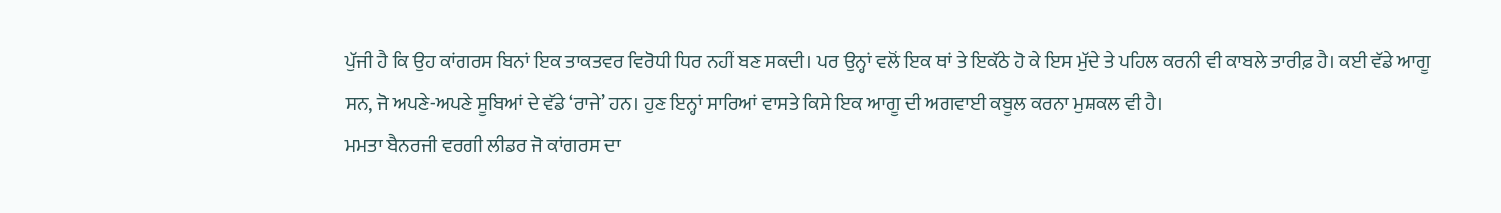ਪੁੱਜੀ ਹੈ ਕਿ ਉਹ ਕਾਂਗਰਸ ਬਿਨਾਂ ਇਕ ਤਾਕਤਵਰ ਵਿਰੋਧੀ ਧਿਰ ਨਹੀਂ ਬਣ ਸਕਦੀ। ਪਰ ਉਨ੍ਹਾਂ ਵਲੋਂ ਇਕ ਥਾਂ ਤੇ ਇਕੱਠੇ ਹੋ ਕੇ ਇਸ ਮੁੱਦੇ ਤੇ ਪਹਿਲ ਕਰਨੀ ਵੀ ਕਾਬਲੇ ਤਾਰੀਫ਼ ਹੈ। ਕਈ ਵੱਡੇ ਆਗੂ ਸਨ, ਜੋ ਅਪਣੇ-ਅਪਣੇ ਸੂਬਿਆਂ ਦੇ ਵੱਡੇ ‘ਰਾਜੇ’ ਹਨ। ਹੁਣ ਇਨ੍ਹਾਂ ਸਾਰਿਆਂ ਵਾਸਤੇ ਕਿਸੇ ਇਕ ਆਗੂ ਦੀ ਅਗਵਾਈ ਕਬੂਲ ਕਰਨਾ ਮੁਸ਼ਕਲ ਵੀ ਹੈ।
ਮਮਤਾ ਬੈਨਰਜੀ ਵਰਗੀ ਲੀਡਰ ਜੋ ਕਾਂਗਰਸ ਦਾ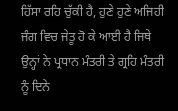ਹਿੱਸਾ ਰਹਿ ਚੁੱਕੀ ਹੈ, ਹੁਣੇ ਹੁਣੇ ਅਜਿਹੀ ਜੰਗ ਵਿਚ ਜੇਤੂ ਹੋ ਕੇ ਆਈ ਹੈ ਜਿਥੇ ਉਨ੍ਹਾਂ ਨੇ ਪ੍ਰਧਾਨ ਮੰਤਰੀ ਤੇ ਗ੍ਰਹਿ ਮੰਤਰੀ ਨੂੰ ਦਿਨੇ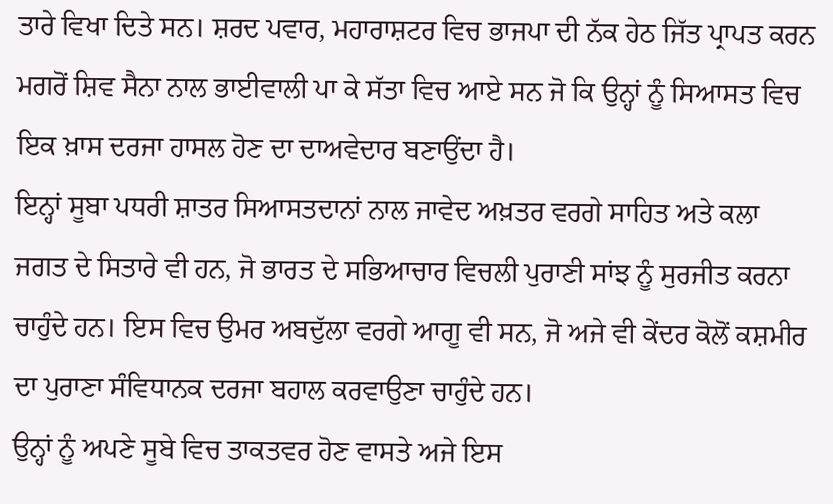ਤਾਰੇ ਵਿਖਾ ਦਿਤੇ ਸਨ। ਸ਼ਰਦ ਪਵਾਰ, ਮਹਾਰਾਸ਼ਟਰ ਵਿਚ ਭਾਜਪਾ ਦੀ ਨੱਕ ਹੇਠ ਜਿੱਤ ਪ੍ਰਾਪਤ ਕਰਨ ਮਗਰੋਂ ਸ਼ਿਵ ਸੈਨਾ ਨਾਲ ਭਾਈਵਾਲੀ ਪਾ ਕੇ ਸੱਤਾ ਵਿਚ ਆਏ ਸਨ ਜੋ ਕਿ ਉਨ੍ਹਾਂ ਨੂੰ ਸਿਆਸਤ ਵਿਚ ਇਕ ਖ਼ਾਸ ਦਰਜਾ ਹਾਸਲ ਹੋਣ ਦਾ ਦਾਅਵੇਦਾਰ ਬਣਾਉਂਦਾ ਹੈ।
ਇਨ੍ਹਾਂ ਸੂਬਾ ਪਧਰੀ ਸ਼ਾਤਰ ਸਿਆਸਤਦਾਨਾਂ ਨਾਲ ਜਾਵੇਦ ਅਖ਼ਤਰ ਵਰਗੇ ਸਾਹਿਤ ਅਤੇ ਕਲਾ ਜਗਤ ਦੇ ਸਿਤਾਰੇ ਵੀ ਹਨ, ਜੋ ਭਾਰਤ ਦੇ ਸਭਿਆਚਾਰ ਵਿਚਲੀ ਪੁਰਾਣੀ ਸਾਂਝ ਨੂੰ ਸੁਰਜੀਤ ਕਰਨਾ ਚਾਹੁੰਦੇ ਹਨ। ਇਸ ਵਿਚ ਉਮਰ ਅਬਦੁੱਲਾ ਵਰਗੇ ਆਗੂ ਵੀ ਸਨ, ਜੋ ਅਜੇ ਵੀ ਕੇਂਦਰ ਕੋਲੋਂ ਕਸ਼ਮੀਰ ਦਾ ਪੁਰਾਣਾ ਸੰਵਿਧਾਨਕ ਦਰਜਾ ਬਹਾਲ ਕਰਵਾਉਣਾ ਚਾਹੁੰਦੇ ਹਨ।
ਉਨ੍ਹਾਂ ਨੂੰ ਅਪਣੇ ਸੂਬੇ ਵਿਚ ਤਾਕਤਵਰ ਹੋਣ ਵਾਸਤੇ ਅਜੇ ਇਸ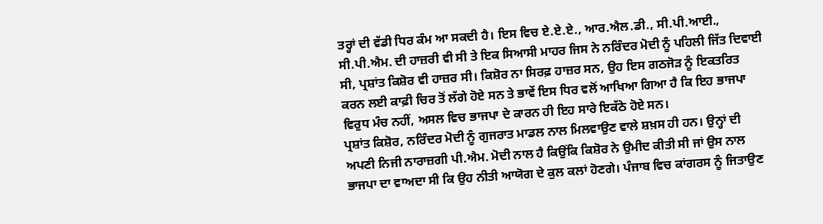ਤਰ੍ਹਾਂ ਦੀ ਵੱਡੀ ਧਿਰ ਕੰਮ ਆ ਸਕਦੀ ਹੈ। ਇਸ ਵਿਚ ਏ.ਏ.ਏ., ਆਰ.ਐਲ.ਡੀ., ਸੀ.ਪੀ.ਆਈ., ਸੀ.ਪੀ.ਐਮ. ਦੀ ਹਾਜ਼ਰੀ ਵੀ ਸੀ ਤੇ ਇਕ ਸਿਆਸੀ ਮਾਹਰ ਜਿਸ ਨੇ ਨਰਿੰਦਰ ਮੋਦੀ ਨੂੰ ਪਹਿਲੀ ਜਿੱਤ ਦਿਵਾਈ ਸੀ, ਪ੍ਰਸ਼ਾਂਤ ਕਿਸ਼ੋਰ ਵੀ ਹਾਜ਼ਰ ਸੀ। ਕਿਸ਼ੋਰ ਨਾ ਸਿਰਫ਼ ਹਾਜ਼ਰ ਸਨ, ਉਹ ਇਸ ਗਠਜੋੜ ਨੂੰ ਇਕਤਰਿਤ ਕਰਨ ਲਈ ਕਾਫ਼ੀ ਚਿਰ ਤੋਂ ਲੱਗੇ ਹੋਏ ਸਨ ਤੇ ਭਾਵੇਂ ਇਸ ਧਿਰ ਵਲੋਂ ਆਖਿਆ ਗਿਆ ਹੈ ਕਿ ਇਹ ਭਾਜਪਾ ਵਿਰੁਧ ਮੰਚ ਨਹੀਂ, ਅਸਲ ਵਿਚ ਭਾਜਪਾ ਦੇ ਕਾਰਨ ਹੀ ਇਹ ਸਾਰੇ ਇਕੱਠੇ ਹੋਏ ਸਨ।
ਪ੍ਰਸ਼ਾਂਤ ਕਿਸ਼ੋਰ, ਨਰਿੰਦਰ ਮੋਦੀ ਨੂੰ ਗੁਜਰਾਤ ਮਾਡਲ ਨਾਲ ਮਿਲਵਾਉਣ ਵਾਲੇ ਸ਼ਖ਼ਸ ਹੀ ਹਨ। ਉਨ੍ਹਾਂ ਦੀ ਅਪਣੀ ਨਿਜੀ ਨਾਰਾਜ਼ਗੀ ਪੀ.ਐਮ. ਮੋਦੀ ਨਾਲ ਹੈ ਕਿਉਂਕਿ ਕਿਸ਼ੋਰ ਨੇ ਉਮੀਦ ਕੀਤੀ ਸੀ ਜਾਂ ਉਸ ਨਾਲ ਭਾਜਪਾ ਦਾ ਵਾਅਦਾ ਸੀ ਕਿ ਉਹ ਨੀਤੀ ਆਯੋਗ ਦੇ ਕੁਲ ਕਲਾਂ ਹੋਣਗੇ। ਪੰਜਾਬ ਵਿਚ ਕਾਂਗਰਸ ਨੂੰ ਜਿਤਾਉਣ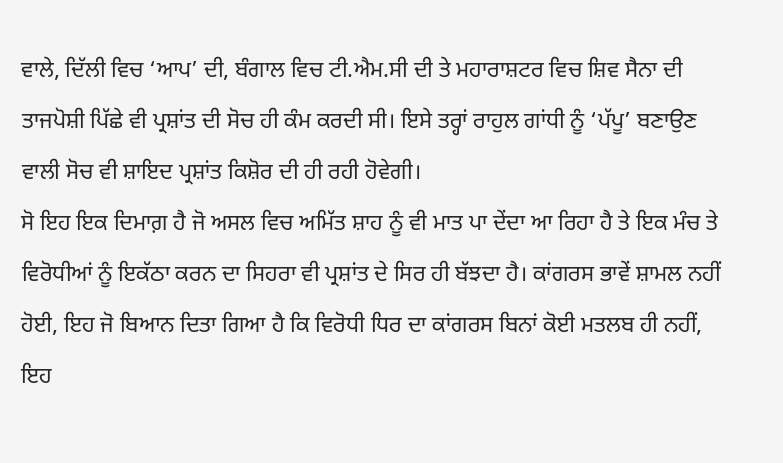ਵਾਲੇ, ਦਿੱਲੀ ਵਿਚ ‘ਆਪ’ ਦੀ, ਬੰਗਾਲ ਵਿਚ ਟੀ.ਐਮ.ਸੀ ਦੀ ਤੇ ਮਹਾਰਾਸ਼ਟਰ ਵਿਚ ਸ਼ਿਵ ਸੈਨਾ ਦੀ ਤਾਜਪੋਸ਼ੀ ਪਿੱਛੇ ਵੀ ਪ੍ਰਸ਼ਾਂਤ ਦੀ ਸੋਚ ਹੀ ਕੰਮ ਕਰਦੀ ਸੀ। ਇਸੇ ਤਰ੍ਹਾਂ ਰਾਹੁਲ ਗਾਂਧੀ ਨੂੰ ‘ਪੱਪੂ’ ਬਣਾਉਣ ਵਾਲੀ ਸੋਚ ਵੀ ਸ਼ਾਇਦ ਪ੍ਰਸ਼ਾਂਤ ਕਿਸ਼ੋਰ ਦੀ ਹੀ ਰਹੀ ਹੋਵੇਗੀ।
ਸੋ ਇਹ ਇਕ ਦਿਮਾਗ਼ ਹੈ ਜੋ ਅਸਲ ਵਿਚ ਅਮਿੱਤ ਸ਼ਾਹ ਨੂੰ ਵੀ ਮਾਤ ਪਾ ਦੇਂਦਾ ਆ ਰਿਹਾ ਹੈ ਤੇ ਇਕ ਮੰਚ ਤੇ ਵਿਰੋਧੀਆਂ ਨੂੰ ਇਕੱਠਾ ਕਰਨ ਦਾ ਸਿਹਰਾ ਵੀ ਪ੍ਰਸ਼ਾਂਤ ਦੇ ਸਿਰ ਹੀ ਬੱਝਦਾ ਹੈ। ਕਾਂਗਰਸ ਭਾਵੇਂ ਸ਼ਾਮਲ ਨਹੀਂ ਹੋਈ, ਇਹ ਜੋ ਬਿਆਨ ਦਿਤਾ ਗਿਆ ਹੈ ਕਿ ਵਿਰੋਧੀ ਧਿਰ ਦਾ ਕਾਂਗਰਸ ਬਿਨਾਂ ਕੋਈ ਮਤਲਬ ਹੀ ਨਹੀਂ, ਇਹ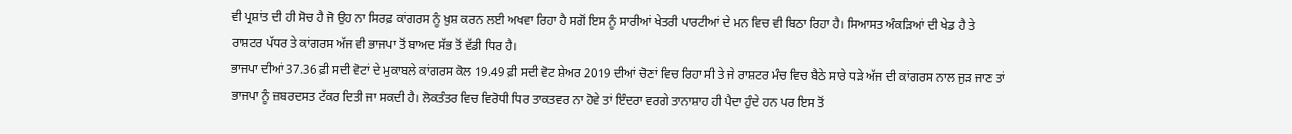ਵੀ ਪ੍ਰਸ਼ਾਂਤ ਦੀ ਹੀ ਸੋਚ ਹੈ ਜੋ ਉਹ ਨਾ ਸਿਰਫ਼ ਕਾਂਗਰਸ ਨੂੰ ਖ਼ੁਸ਼ ਕਰਨ ਲਈ ਅਖਵਾ ਰਿਹਾ ਹੈ ਸਗੋਂ ਇਸ ਨੂੰ ਸਾਰੀਆਂ ਖੇਤਰੀ ਪਾਰਟੀਆਂ ਦੇ ਮਨ ਵਿਚ ਵੀ ਬਿਠਾ ਰਿਹਾ ਹੈ। ਸਿਆਸਤ ਅੰਕੜਿਆਂ ਦੀ ਖੇਡ ਹੈ ਤੇ ਰਾਸ਼ਟਰ ਪੱਧਰ ਤੇ ਕਾਂਗਰਸ ਅੱਜ ਵੀ ਭਾਜਪਾ ਤੋਂ ਬਾਅਦ ਸੱਭ ਤੋਂ ਵੱਡੀ ਧਿਰ ਹੈ।
ਭਾਜਪਾ ਦੀਆਂ 37.36 ਫ਼ੀ ਸਦੀ ਵੋਟਾਂ ਦੇ ਮੁਕਾਬਲੇ ਕਾਂਗਰਸ ਕੋਲ 19.49 ਫ਼ੀ ਸਦੀ ਵੋਟ ਸ਼ੇਅਰ 2019 ਦੀਆਂ ਚੋਣਾਂ ਵਿਚ ਰਿਹਾ ਸੀ ਤੇ ਜੇ ਰਾਸ਼ਟਰ ਮੰਚ ਵਿਚ ਬੈਠੇ ਸਾਰੇ ਧੜੇ ਅੱਜ ਦੀ ਕਾਂਗਰਸ ਨਾਲ ਜੁੜ ਜਾਣ ਤਾਂ ਭਾਜਪਾ ਨੂੰ ਜ਼ਬਰਦਸਤ ਟੱਕਰ ਦਿਤੀ ਜਾ ਸਕਦੀ ਹੈ। ਲੋਕਤੰਤਰ ਵਿਚ ਵਿਰੋਧੀ ਧਿਰ ਤਾਕਤਵਰ ਨਾ ਹੋਵੇ ਤਾਂ ਇੰਦਰਾ ਵਰਗੇ ਤਾਨਾਸ਼ਾਹ ਹੀ ਪੈਦਾ ਹੁੰਦੇ ਹਨ ਪਰ ਇਸ ਤੋਂ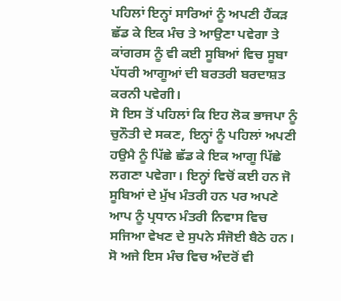ਪਹਿਲਾਂ ਇਨ੍ਹਾਂ ਸਾਰਿਆਂ ਨੂੰ ਅਪਣੀ ਹੈਂਕੜ ਛੱਡ ਕੇ ਇਕ ਮੰਚ ਤੇ ਆਉਣਾ ਪਵੇਗਾ ਤੇ ਕਾਂਗਰਸ ਨੂੰ ਵੀ ਕਈ ਸੂਬਿਆਂ ਵਿਚ ਸੂਬਾ ਪੱਧਰੀ ਆਗੂਆਂ ਦੀ ਬਰਤਰੀ ਬਰਦਾਸ਼ਤ ਕਰਨੀ ਪਵੇਗੀ।
ਸੋ ਇਸ ਤੋਂ ਪਹਿਲਾਂ ਕਿ ਇਹ ਲੋਕ ਭਾਜਪਾ ਨੂੰ ਚੁਨੌਤੀ ਦੇ ਸਕਣ, ਇਨ੍ਹਾਂ ਨੂੰ ਪਹਿਲਾਂ ਅਪਣੀ ਹਉਮੈ ਨੂੰ ਪਿੱਛੇ ਛੱਡ ਕੇ ਇਕ ਆਗੂ ਪਿੱਛੇ ਲਗਣਾ ਪਵੇਗਾ। ਇਨ੍ਹਾਂ ਵਿਚੋਂ ਕਈ ਹਨ ਜੋ ਸੂਬਿਆਂ ਦੇ ਮੁੱਖ ਮੰਤਰੀ ਹਨ ਪਰ ਅਪਣੇ ਆਪ ਨੂੰ ਪ੍ਰਧਾਨ ਮੰਤਰੀ ਨਿਵਾਸ ਵਿਚ ਸਜਿਆ ਵੇਖਣ ਦੇ ਸੁਪਨੇ ਸੰਜੋਈ ਬੈਠੇ ਹਨ। ਸੋ ਅਜੇ ਇਸ ਮੰਚ ਵਿਚ ਅੰਦਰੋਂ ਵੀ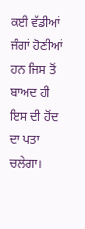ਕਈ ਵੱਡੀਆਂ ਜੰਗਾਂ ਹੋਣੀਆਂ ਹਨ ਜਿਸ ਤੋਂ ਬਾਅਦ ਹੀ ਇਸ ਦੀ ਹੋਂਦ ਦਾ ਪਤਾ ਚਲੇਗਾ।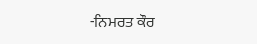-ਨਿਮਰਤ ਕੌਰ